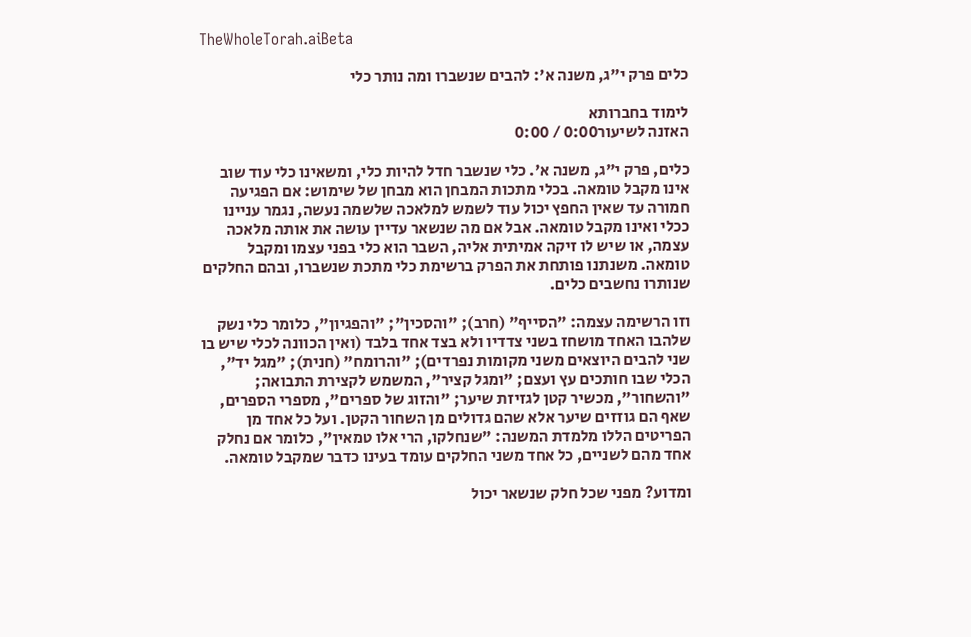TheWholeTorah.aiBeta

כלים פרק י"ג, משנה א': להבים שנשברו ומה נותר כלי

לימוד בחברותא
האזנה לשיעור0:00 / 0:00

כלים, פרק י"ג, משנה א'. כלי שנשבר חדל להיות כלי, ומשאינו כלי עוד שוב אינו מקבל טומאה. בכלי מתכות המבחן הוא מבחן של שימוש: אם הפגיעה חמורה עד שאין החפץ יכול עוד לשמש למלאכה שלשמה נעשה, נגמר עניינו ככלי ואינו מקבל טומאה. אבל אם מה שנשאר עדיין עושה את אותה מלאכה עצמה, או שיש לו זיקה אמיתית אליה, השבר הוא כלי בפני עצמו ומקבל טומאה. משנתנו פותחת את הפרק ברשימת כלי מתכת שנשברו, ובהם החלקים שנותרו נחשבים כלים.

וזו הרשימה עצמה: "הסייף" (חרב); "והסכין"; "והפגיון", כלומר כלי נשק שלהבו האחד מושחז בשני צדדיו ולא בצד אחד בלבד (ואין הכוונה לכלי שיש בו שני להבים היוצאים משני מקומות נפרדים); "והרומח" (חנית); "מגל יד", הכלי שבו חותכים עץ ועצם; "ומגל קציר", המשמש לקצירת התבואה; "והשחור", מכשיר קטן לגזיזת שיער; "והזוג של ספרים", מספרי הספרים, שאף הם גוזזים שיער אלא שהם גדולים מן השחור הקטן. ועל כל אחד מן הפריטים הללו מלמדת המשנה: "שנחלקו, הרי אלו טמאין", כלומר אם נחלק אחד מהם לשניים, כל אחד משני החלקים עומד בעינו כדבר שמקבל טומאה.

ומדוע? מפני שכל חלק שנשאר יכול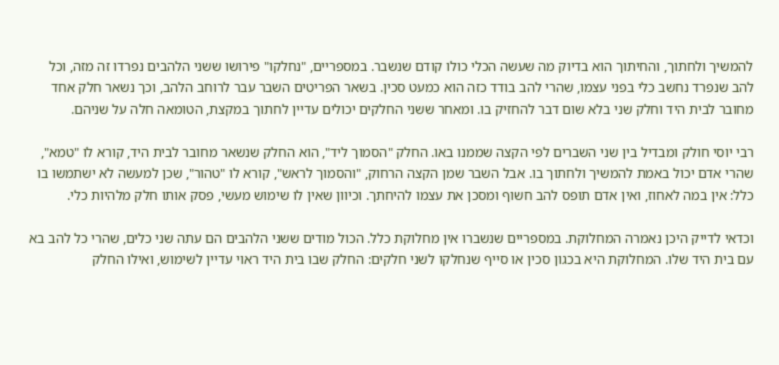להמשיך ולחתוך, והחיתוך הוא בדיוק מה שעשה הכלי כולו קודם שנשבר. במספריים, "נחלקו" פירושו ששני הלהבים נפרדו זה מזה, וכל להב שנפרד נחשב כלי בפני עצמו, שהרי להב בודד כזה הוא כמעט סכין. בשאר הפריטים השבר עבר לרוחב הלהב, וכך נשאר חלק אחד מחובר לבית היד וחלק שני בלא שום דבר להחזיק בו. ומאחר ששני החלקים יכולים עדיין לחתוך במקצת, הטומאה חלה על שניהם.

רבי יוסי חולק ומבדיל בין שני השברים לפי הקצה שממנו באו. החלק "הסמוך ליד", הוא החלק שנשאר מחובר לבית היד, קורא לו "טמא", שהרי אדם יכול באמת להמשיך ולחתוך בו. אבל השבר שמן הקצה הרחוק, "והסמוך לראש", קורא לו "טהור", שכן למעשה לא ישתמשו בו כלל: אין במה לאחוז, ואין אדם תופס להב חשוף ומסכן את עצמו להיחתך. וכיוון שאין לו שימוש מעשי, פסק אותו חלק מלהיות כלי.

וכדאי לדייק היכן נאמרה המחלוקת. במספריים שנשברו אין מחלוקת כלל. הכול מודים ששני הלהבים הם עתה שני כלים, שהרי כל להב בא עם בית היד שלו. המחלוקת היא בכגון סכין או סייף שנחלקו לשני חלקים: החלק שבו בית היד ראוי עדיין לשימוש, ואילו החלק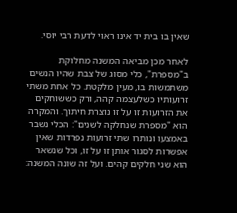שאין בו בית יד אינו ראוי לדעת רבי יוסי.

לאחר מכן מביאה המשנה מחלוקת ב"מספרת", כלי מסוג של צבת שהיו הנשים משתמשות בו, מעין מלקטת. כל אחת משתי זרועותיו כשלעצמה קהה, ורק כששוחקים את הזרועות זו על זו נוצרת חיתוך. והמקרה הוא "מספרת שנחלקה לשנים": הכלי נשבר באמצעו ונותרו שתי זרועות נפרדות שאין אפשרות לסגור אותן זו על זו, וכל שנשאר הוא שני חלקים קהים. ועל זה שונה המשנה: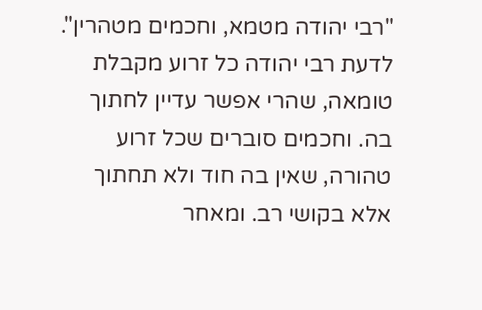"רבי יהודה מטמא, וחכמים מטהרין". לדעת רבי יהודה כל זרוע מקבלת טומאה, שהרי אפשר עדיין לחתוך בה. וחכמים סוברים שכל זרוע טהורה, שאין בה חוד ולא תחתוך אלא בקושי רב. ומאחר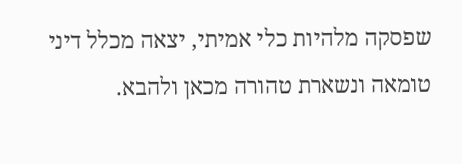שפסקה מלהיות כלי אמיתי, יצאה מכלל דיני טומאה ונשארת טהורה מכאן ולהבא.